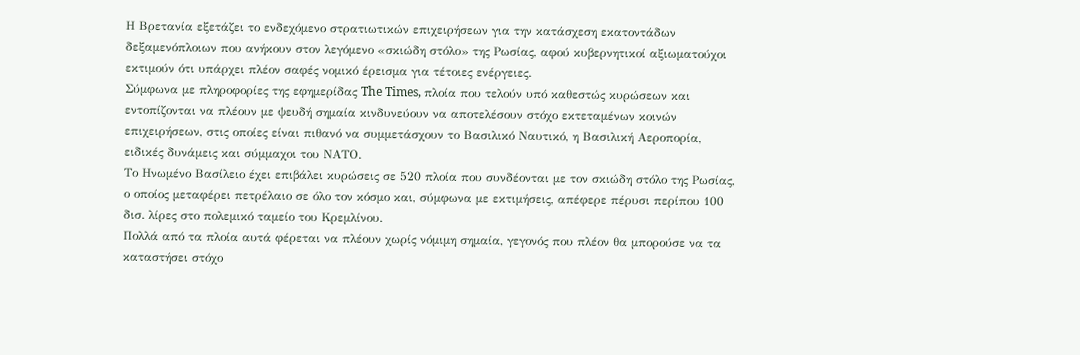Η Βρετανία εξετάζει το ενδεχόμενο στρατιωτικών επιχειρήσεων για την κατάσχεση εκατοντάδων δεξαμενόπλοιων που ανήκουν στον λεγόμενο «σκιώδη στόλο» της Ρωσίας, αφού κυβερνητικοί αξιωματούχοι εκτιμούν ότι υπάρχει πλέον σαφές νομικό έρεισμα για τέτοιες ενέργειες.
Σύμφωνα με πληροφορίες της εφημερίδας The Times, πλοία που τελούν υπό καθεστώς κυρώσεων και εντοπίζονται να πλέουν με ψευδή σημαία κινδυνεύουν να αποτελέσουν στόχο εκτεταμένων κοινών επιχειρήσεων, στις οποίες είναι πιθανό να συμμετάσχουν το Βασιλικό Ναυτικό, η Βασιλική Αεροπορία, ειδικές δυνάμεις και σύμμαχοι του ΝΑΤΟ.
Το Ηνωμένο Βασίλειο έχει επιβάλει κυρώσεις σε 520 πλοία που συνδέονται με τον σκιώδη στόλο της Ρωσίας, ο οποίος μεταφέρει πετρέλαιο σε όλο τον κόσμο και, σύμφωνα με εκτιμήσεις, απέφερε πέρυσι περίπου 100 δισ. λίρες στο πολεμικό ταμείο του Κρεμλίνου.
Πολλά από τα πλοία αυτά φέρεται να πλέουν χωρίς νόμιμη σημαία, γεγονός που πλέον θα μπορούσε να τα καταστήσει στόχο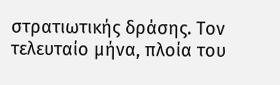στρατιωτικής δράσης. Τον τελευταίο μήνα, πλοία του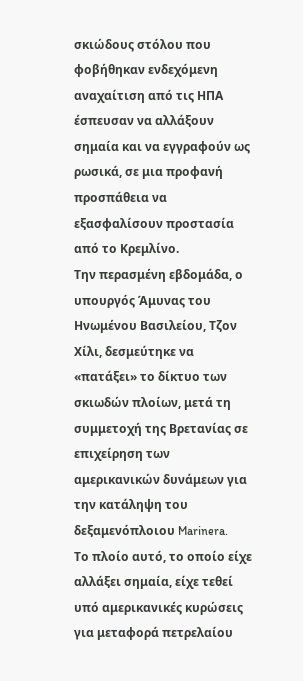σκιώδους στόλου που φοβήθηκαν ενδεχόμενη αναχαίτιση από τις ΗΠΑ έσπευσαν να αλλάξουν σημαία και να εγγραφούν ως ρωσικά, σε μια προφανή προσπάθεια να εξασφαλίσουν προστασία από το Κρεμλίνο.
Την περασμένη εβδομάδα, ο υπουργός Άμυνας του Ηνωμένου Βασιλείου, Τζον Χίλι, δεσμεύτηκε να «πατάξει» το δίκτυο των σκιωδών πλοίων, μετά τη συμμετοχή της Βρετανίας σε επιχείρηση των αμερικανικών δυνάμεων για την κατάληψη του δεξαμενόπλοιου Marinera.
Το πλοίο αυτό, το οποίο είχε αλλάξει σημαία, είχε τεθεί υπό αμερικανικές κυρώσεις για μεταφορά πετρελαίου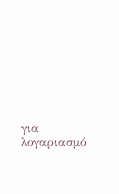για λογαριασμό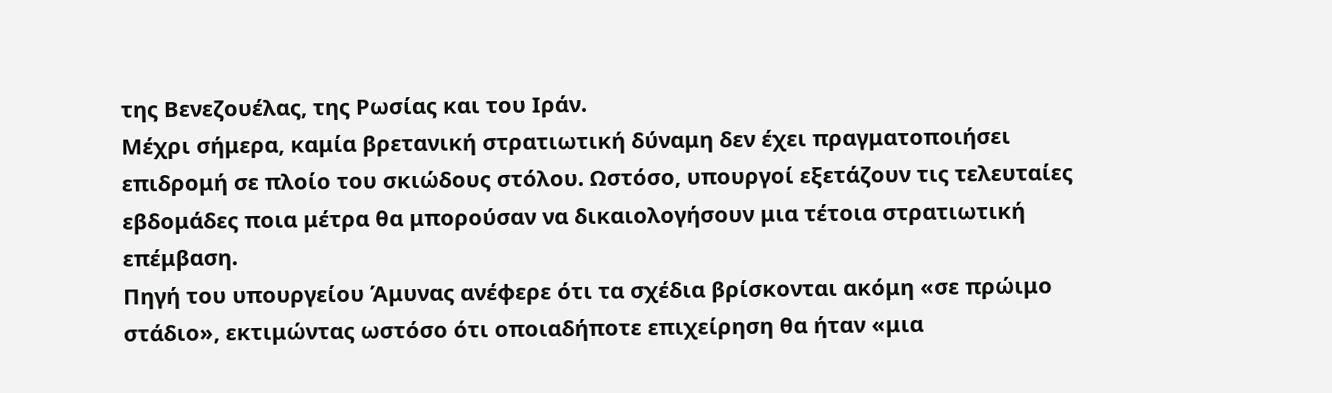της Βενεζουέλας, της Ρωσίας και του Ιράν.
Μέχρι σήμερα, καμία βρετανική στρατιωτική δύναμη δεν έχει πραγματοποιήσει επιδρομή σε πλοίο του σκιώδους στόλου. Ωστόσο, υπουργοί εξετάζουν τις τελευταίες εβδομάδες ποια μέτρα θα μπορούσαν να δικαιολογήσουν μια τέτοια στρατιωτική επέμβαση.
Πηγή του υπουργείου Άμυνας ανέφερε ότι τα σχέδια βρίσκονται ακόμη «σε πρώιμο στάδιο», εκτιμώντας ωστόσο ότι οποιαδήποτε επιχείρηση θα ήταν «μια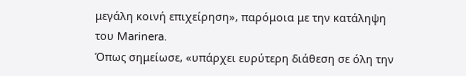μεγάλη κοινή επιχείρηση», παρόμοια με την κατάληψη του Marinera.
Όπως σημείωσε, «υπάρχει ευρύτερη διάθεση σε όλη την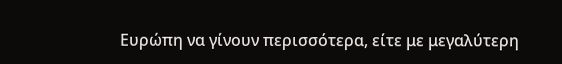Ευρώπη να γίνουν περισσότερα, είτε με μεγαλύτερη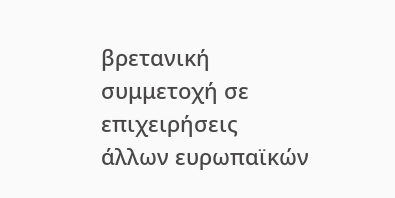βρετανική συμμετοχή σε επιχειρήσεις άλλων ευρωπαϊκών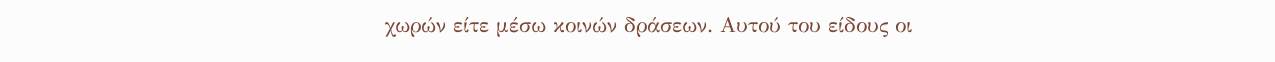χωρών είτε μέσω κοινών δράσεων. Αυτού του είδους οι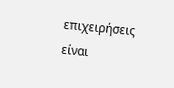επιχειρήσεις είναι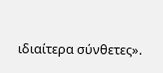ιδιαίτερα σύνθετες».